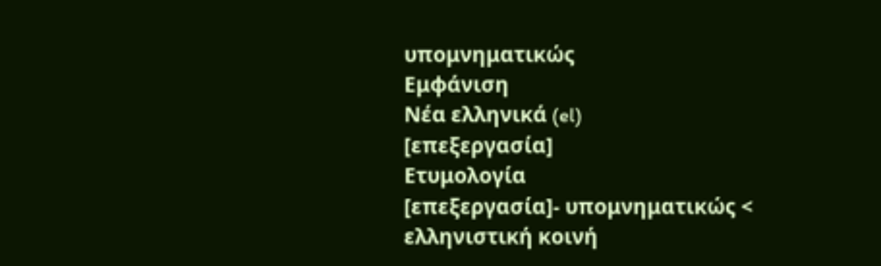υπομνηματικώς
Εμφάνιση
Νέα ελληνικά (el)
[επεξεργασία]
Ετυμολογία
[επεξεργασία]- υπομνηματικώς < ελληνιστική κοινή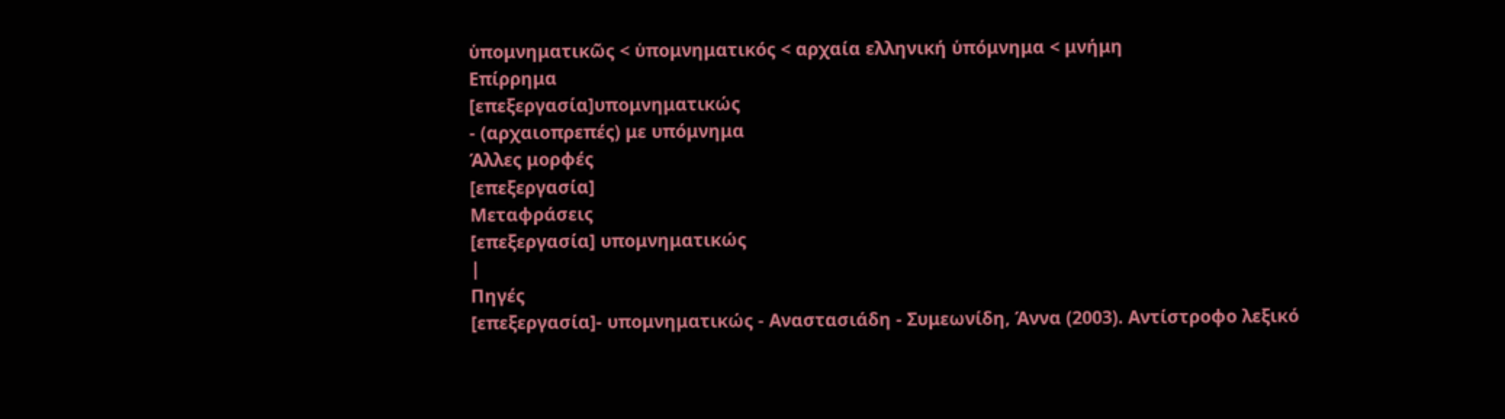ὑπομνηματικῶς < ὑπομνηματικός < αρχαία ελληνική ὑπόμνημα < μνήμη
Επίρρημα
[επεξεργασία]υπομνηματικώς
- (αρχαιοπρεπές) με υπόμνημα
Άλλες μορφές
[επεξεργασία]
Μεταφράσεις
[επεξεργασία] υπομνηματικώς
|
Πηγές
[επεξεργασία]- υπομνηματικώς - Αναστασιάδη - Συμεωνίδη, Άννα (2003). Αντίστροφο λεξικό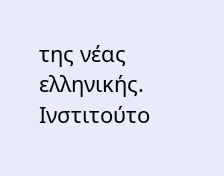της νέας ελληνικής. Ινστιτούτο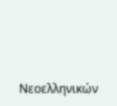Νεοελληνικών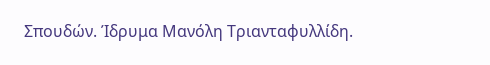Σπουδών. Ίδρυμα Μανόλη Τριανταφυλλίδη.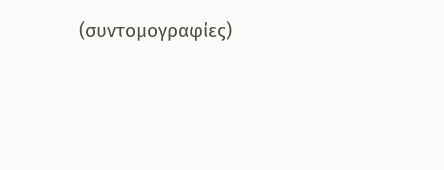(συντομογραφίες)